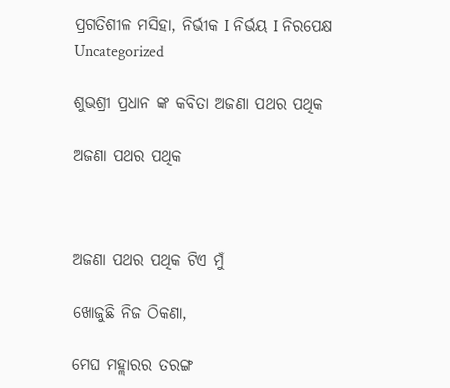ପ୍ରଗତିଶୀଳ ମସିହା, ନିର୍ଭୀକ I ନିର୍ଭୟ I ନିରପେକ୍ଷ
Uncategorized

ଶୁଭଶ୍ରୀ ପ୍ରଧାନ ଙ୍କ କବିତା ଅଜଣା ପଥର ପଥିକ

ଅଜଣା ପଥର ପଥିକ



ଅଜଣା ପଥର ପଥିକ ଟିଏ ମୁଁ

ଖୋଜୁଛି ନିଜ ଠିକଣା,

ମେଘ ମହ୍ଲାରର ତରଙ୍ଗ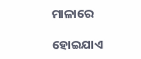ମାଳାରେ

ହୋଇଯାଏ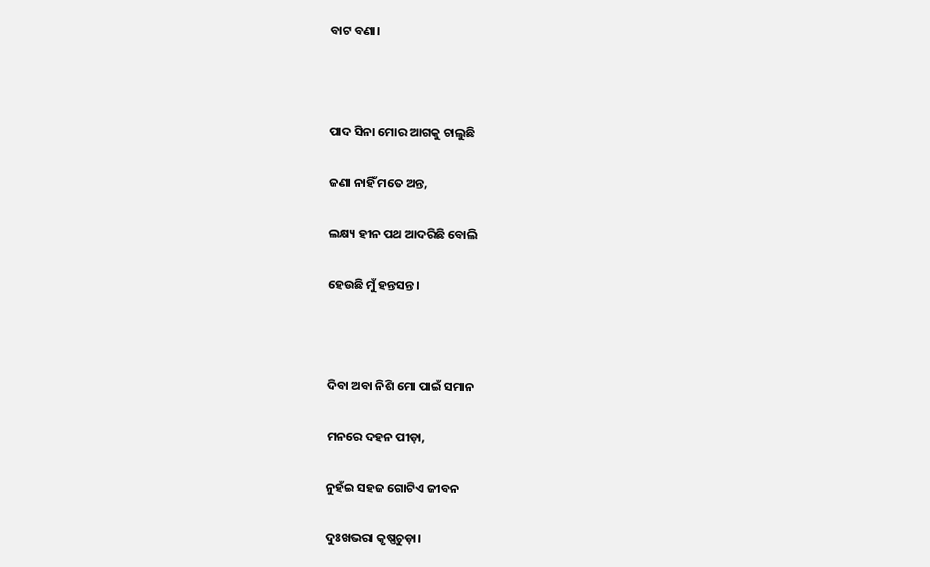ବାଟ ବଣା।



ପାଦ ସିନା ମୋର ଆଗକୁ ଚାଲୁଛି

ଜଣା ନାହିଁ ମତେ ଅନ୍ତ,

ଲକ୍ଷ୍ୟ ହୀନ ପଥ ଆଦରିଛି ବୋଲି

ହେଉଛି ମୁଁ ହନ୍ତସନ୍ତ।



ଦିବା ଅବା ନିଶି ମୋ ପାଇଁ ସମାନ

ମନରେ ଦହନ ପୀଡ଼ା,

ନୁହଁଇ ସହଜ ଗୋଟିଏ ଜୀବନ

ଦୁଃଖଭରା କୃଷ୍ଣଚୁଡ଼ା।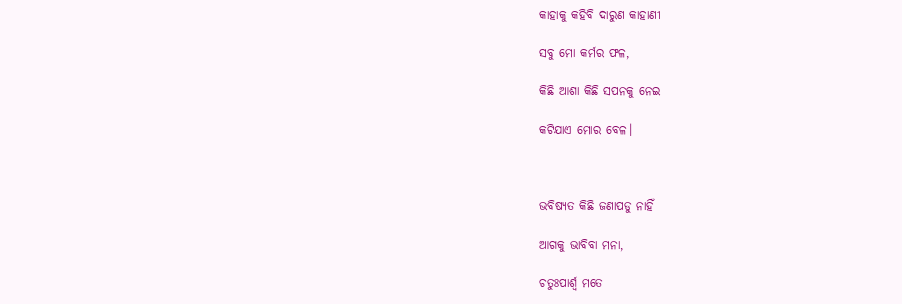କାହାକୁ କହିବି ଦାରୁଣ କାହାଣୀ

ସବୁ ମୋ କର୍ମର ଫଳ,

କିଛି ଆଶା କିଛି ସପନକୁ ନେଇ

କଟିଯାଏ ମୋର ବେଳ।



ଭବିଷ୍ୟତ କିଛି ଜଣାପଡୁ ନାହିଁ

ଆଗକୁ ଭାବିବା ମନା,

ଚତୁଃପାର୍ଶ୍ଵ ମତେ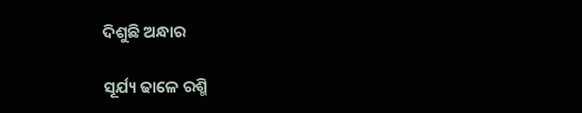ଦିଶୁଛି ଅନ୍ଧାର

ସୂର୍ଯ୍ୟ ଢାଳେ ରଶ୍ମି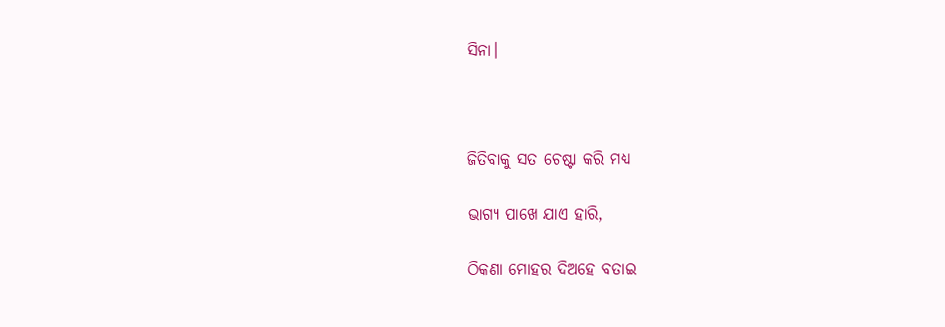ସିନା।



ଜିତିବାକୁ ସତ ଚେଷ୍ଟା କରି ମଧ୍ୟ

ଭାଗ୍ୟ ପାଖେ ଯାଏ ହାରି,

ଠିକଣା ମୋହର ଦିଅହେ ବତାଇ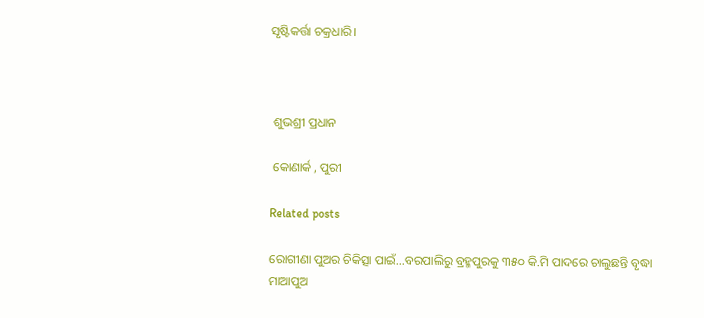ସୃଷ୍ଟିକର୍ତ୍ତା ଚକ୍ରଧାରି।



 ଶୁଭଶ୍ରୀ ପ୍ରଧାନ

 କୋଣାର୍କ , ପୁରୀ

Related posts

ରୋଗୀଣା ପୁଅର ଚିକିତ୍ସା ପାଇଁ…ବରପାଲିରୁ ବ୍ରହ୍ମପୁରକୁ ୩୫୦ କି.ମି ପାଦରେ ଚାଲୁଛନ୍ତି ବୃଦ୍ଧା ମାଆପୁଅ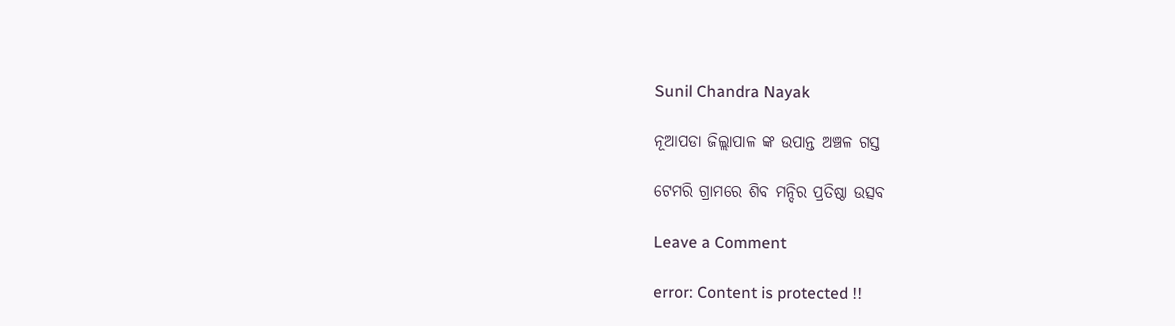Sunil Chandra Nayak

ନୂଆପଡା ଜିଲ୍ଲାପାଳ ଙ୍କ ଉପାନ୍ତ ଅଞ୍ଚଳ ଗସ୍ତ

ଟେମରି ଗ୍ରାମରେ ଶିବ ମନ୍ଦିର ପ୍ରତିଷ୍ଠା ଉତ୍ସବ

Leave a Comment

error: Content is protected !!